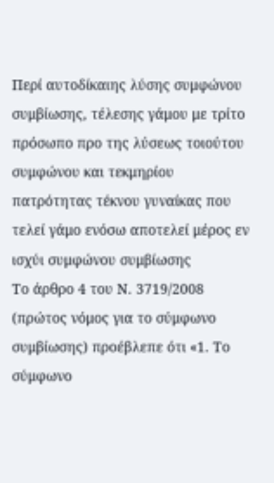Περί αυτοδίκαιης λύσης συμφώνου συμβίωσης, τέλεσης γάμου με τρίτο πρόσωπο προ της λύσεως τοιούτου συμφώνου και τεκμηρίου πατρότητας τέκνου γυναίκας που τελεί γάμο ενόσω αποτελεί μέρος εν ισχύι συμφώνου συμβίωσης
Το άρθρο 4 του Ν. 3719/2008 (πρώτος νόμος για το σύμφωνο συμβίωσης) προέβλεπε ότι «1. Το σύμφωνο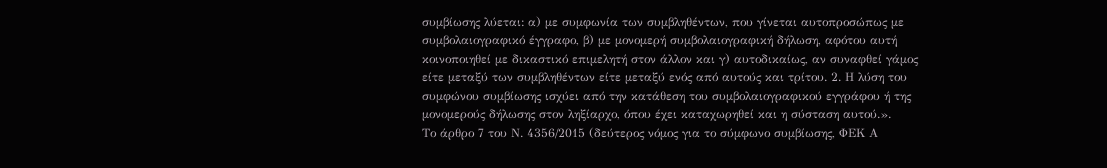συμβίωσης λύεται: α) με συμφωνία των συμβληθέντων, που γίνεται αυτοπροσώπως με συμβολαιογραφικό έγγραφο, β) με μονομερή συμβολαιογραφική δήλωση, αφότου αυτή κοινοποιηθεί με δικαστικό επιμελητή στον άλλον και γ) αυτοδικαίως, αν συναφθεί γάμος είτε μεταξύ των συμβληθέντων είτε μεταξύ ενός από αυτούς και τρίτου. 2. Η λύση του συμφώνου συμβίωσης ισχύει από την κατάθεση του συμβολαιογραφικού εγγράφου ή της μονομερούς δήλωσης στον ληξίαρχο, όπου έχει καταχωρηθεί και η σύσταση αυτού.».
Το άρθρο 7 του Ν. 4356/2015 (δεύτερος νόμος για το σύμφωνο συμβίωσης, ΦΕΚ Α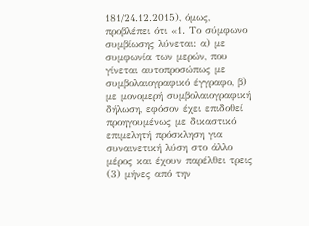181/24.12.2015), όμως, προβλέπει ότι «1. Το σύμφωνο συμβίωσης λύνεται: α) με συμφωνία των μερών, που γίνεται αυτοπροσώπως με συμβολαιογραφικό έγγραφο, β) με μονομερή συμβολαιογραφική δήλωση, εφόσον έχει επιδοθεί προηγουμένως με δικαστικό επιμελητή πρόσκληση για συναινετική λύση στο άλλο μέρος και έχουν παρέλθει τρεις (3) μήνες από την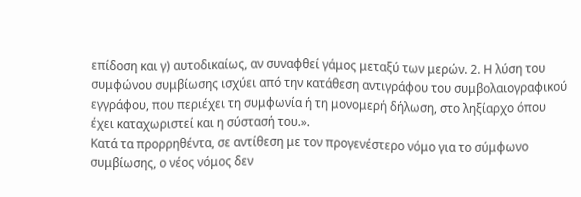επίδοση και γ) αυτοδικαίως, αν συναφθεί γάμος μεταξύ των μερών. 2. Η λύση του συμφώνου συμβίωσης ισχύει από την κατάθεση αντιγράφου του συμβολαιογραφικού εγγράφου, που περιέχει τη συμφωνία ή τη μονομερή δήλωση, στο ληξίαρχο όπου έχει καταχωριστεί και η σύστασή του.».
Κατά τα προρρηθέντα, σε αντίθεση με τον προγενέστερο νόμο για το σύμφωνο συμβίωσης, ο νέος νόμος δεν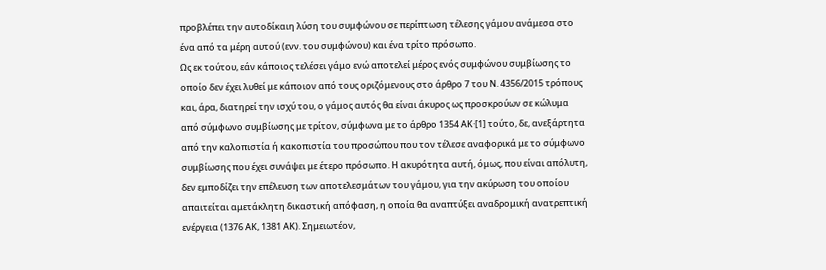προβλέπει την αυτοδίκαιη λύση του συμφώνου σε περίπτωση τέλεσης γάμου ανάμεσα στο ένα από τα μέρη αυτού (ενν. του συμφώνου) και ένα τρίτο πρόσωπο.
Ως εκ τούτου, εάν κάποιος τελέσει γάμο ενώ αποτελεί μέρος ενός συμφώνου συμβίωσης το οποίο δεν έχει λυθεί με κάποιον από τους οριζόμενους στο άρθρο 7 του Ν. 4356/2015 τρόπους και, άρα, διατηρεί την ισχύ του, ο γάμος αυτός θα είναι άκυρος ως προσκρούων σε κώλυμα από σύμφωνο συμβίωσης με τρίτον, σύμφωνα με το άρθρο 1354 ΑΚ·[1] τούτο, δε, ανεξάρτητα από την καλοπιστία ή κακοπιστία του προσώπου που τον τέλεσε αναφορικά με το σύμφωνο συμβίωσης που έχει συνάψει με έτερο πρόσωπο. Η ακυρότητα αυτή, όμως, που είναι απόλυτη, δεν εμποδίζει την επέλευση των αποτελεσμάτων του γάμου, για την ακύρωση του οποίου απαιτείται αμετάκλητη δικαστική απόφαση, η οποία θα αναπτύξει αναδρομική ανατρεπτική ενέργεια (1376 ΑΚ, 1381 ΑΚ). Σημειωτέον,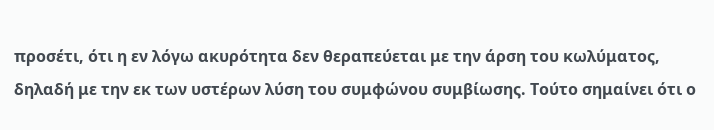προσέτι, ότι η εν λόγω ακυρότητα δεν θεραπεύεται με την άρση του κωλύματος, δηλαδή με την εκ των υστέρων λύση του συμφώνου συμβίωσης. Τούτο σημαίνει ότι ο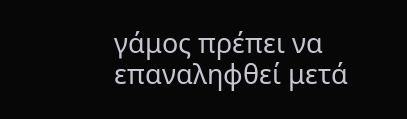γάμος πρέπει να επαναληφθεί μετά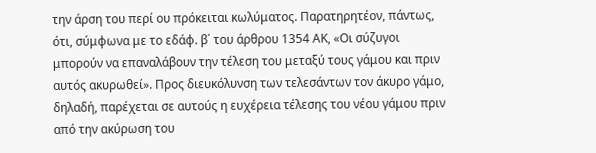την άρση του περί ου πρόκειται κωλύματος. Παρατηρητέον, πάντως, ότι, σύμφωνα με το εδάφ. β΄ του άρθρου 1354 ΑΚ, «Οι σύζυγοι μπορούν να επαναλάβουν την τέλεση του μεταξύ τους γάμου και πριν αυτός ακυρωθεί». Προς διευκόλυνση των τελεσάντων τον άκυρο γάμο, δηλαδή, παρέχεται σε αυτούς η ευχέρεια τέλεσης του νέου γάμου πριν από την ακύρωση του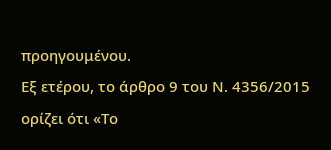προηγουμένου.
Εξ ετέρου, το άρθρο 9 του Ν. 4356/2015 ορίζει ότι «Το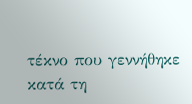τέκνο που γεννήθηκε κατά τη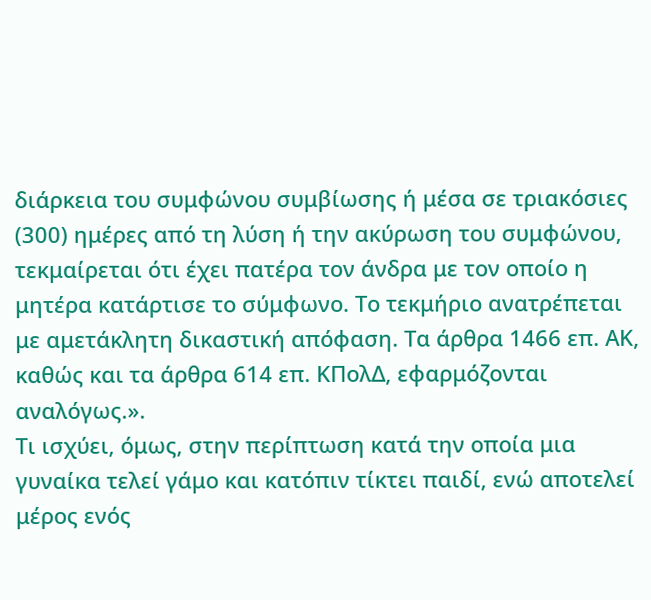διάρκεια του συμφώνου συμβίωσης ή μέσα σε τριακόσιες (300) ημέρες από τη λύση ή την ακύρωση του συμφώνου, τεκμαίρεται ότι έχει πατέρα τον άνδρα με τον οποίο η μητέρα κατάρτισε το σύμφωνο. Το τεκμήριο ανατρέπεται με αμετάκλητη δικαστική απόφαση. Τα άρθρα 1466 επ. ΑΚ, καθώς και τα άρθρα 614 επ. ΚΠολΔ, εφαρμόζονται αναλόγως.».
Τι ισχύει, όμως, στην περίπτωση κατά την οποία μια γυναίκα τελεί γάμο και κατόπιν τίκτει παιδί, ενώ αποτελεί μέρος ενός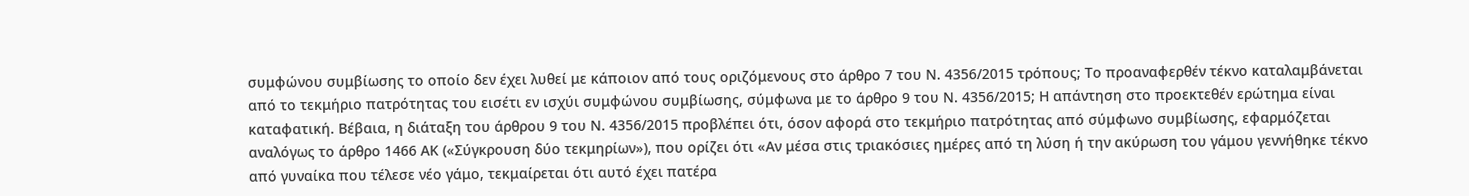συμφώνου συμβίωσης το οποίο δεν έχει λυθεί με κάποιον από τους οριζόμενους στο άρθρο 7 του Ν. 4356/2015 τρόπους; Το προαναφερθέν τέκνο καταλαμβάνεται από το τεκμήριο πατρότητας του εισέτι εν ισχύι συμφώνου συμβίωσης, σύμφωνα με το άρθρο 9 του Ν. 4356/2015; Η απάντηση στο προεκτεθέν ερώτημα είναι καταφατική. Βέβαια, η διάταξη του άρθρου 9 του Ν. 4356/2015 προβλέπει ότι, όσον αφορά στο τεκμήριο πατρότητας από σύμφωνο συμβίωσης, εφαρμόζεται αναλόγως το άρθρο 1466 ΑΚ («Σύγκρουση δύο τεκμηρίων»), που ορίζει ότι «Αν μέσα στις τριακόσιες ημέρες από τη λύση ή την ακύρωση του γάμου γεννήθηκε τέκνο από γυναίκα που τέλεσε νέο γάμο, τεκμαίρεται ότι αυτό έχει πατέρα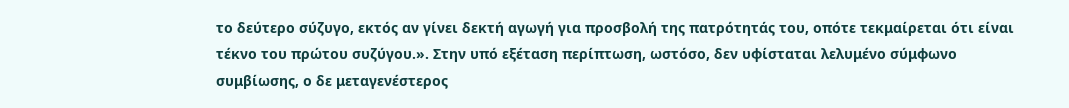το δεύτερο σύζυγο, εκτός αν γίνει δεκτή αγωγή για προσβολή της πατρότητάς του, οπότε τεκμαίρεται ότι είναι τέκνο του πρώτου συζύγου.». Στην υπό εξέταση περίπτωση, ωστόσο, δεν υφίσταται λελυμένο σύμφωνο συμβίωσης, ο δε μεταγενέστερος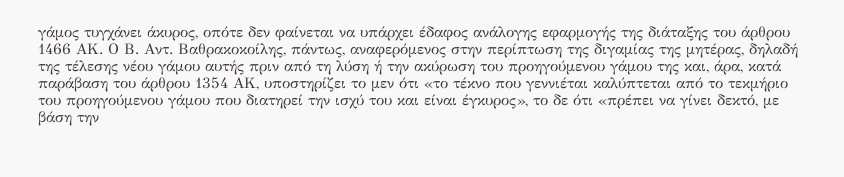γάμος τυγχάνει άκυρος, οπότε δεν φαίνεται να υπάρχει έδαφος ανάλογης εφαρμογής της διάταξης του άρθρου 1466 ΑΚ. Ο Β. Αντ. Βαθρακοκοίλης, πάντως, αναφερόμενος στην περίπτωση της διγαμίας της μητέρας, δηλαδή της τέλεσης νέου γάμου αυτής πριν από τη λύση ή την ακύρωση του προηγούμενου γάμου της και, άρα, κατά παράβαση του άρθρου 1354 ΑΚ, υποστηρίζει το μεν ότι «το τέκνο που γεννιέται καλύπτεται από το τεκμήριο του προηγούμενου γάμου που διατηρεί την ισχύ του και είναι έγκυρος», το δε ότι «πρέπει να γίνει δεκτό, με βάση την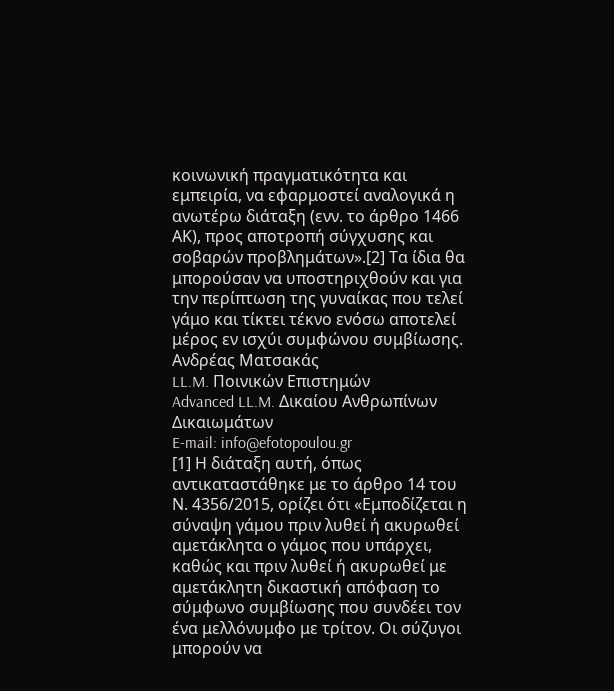κοινωνική πραγματικότητα και εμπειρία, να εφαρμοστεί αναλογικά η ανωτέρω διάταξη (ενν. το άρθρο 1466 ΑΚ), προς αποτροπή σύγχυσης και σοβαρών προβλημάτων».[2] Τα ίδια θα μπορούσαν να υποστηριχθούν και για την περίπτωση της γυναίκας που τελεί γάμο και τίκτει τέκνο ενόσω αποτελεί μέρος εν ισχύι συμφώνου συμβίωσης.
Ανδρέας Ματσακάς
LL.M. Ποινικών Επιστημών
Advanced LL.M. Δικαίου Ανθρωπίνων Δικαιωμάτων
E-mail: info@efotopoulou.gr
[1] Η διάταξη αυτή, όπως αντικαταστάθηκε με το άρθρο 14 του Ν. 4356/2015, ορίζει ότι «Εμποδίζεται η σύναψη γάμου πριν λυθεί ή ακυρωθεί αμετάκλητα ο γάμος που υπάρχει, καθώς και πριν λυθεί ή ακυρωθεί με αμετάκλητη δικαστική απόφαση το σύμφωνο συμβίωσης που συνδέει τον ένα μελλόνυμφο με τρίτον. Οι σύζυγοι μπορούν να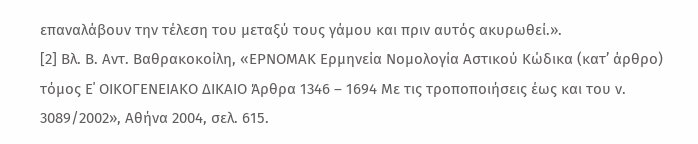επαναλάβουν την τέλεση του μεταξύ τους γάμου και πριν αυτός ακυρωθεί.».
[2] Βλ. Β. Αντ. Βαθρακοκοίλη, «ΕΡΝΟΜΑΚ Ερμηνεία Νομολογία Αστικού Κώδικα (κατ’ άρθρο) τόμος Ε΄ ΟΙΚΟΓΕΝΕΙΑΚΟ ΔΙΚΑΙΟ Άρθρα 1346 – 1694 Με τις τροποποιήσεις έως και του ν. 3089/2002», Αθήνα 2004, σελ. 615.